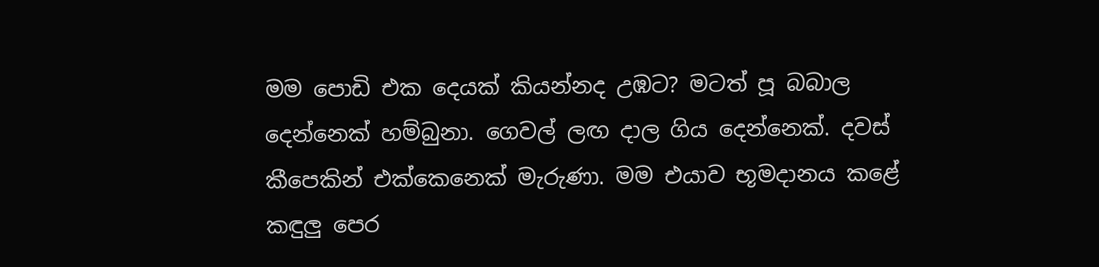මම පොඩි එක දෙයක් කියන්නද උඹට? මටත් පූ බබාල දෙන්නෙක් හම්බුනා. ගෙවල් ලඟ දාල ගිය දෙන්නෙක්. දවස් කීපෙකින් එක්කෙනෙක් මැරුණා. මම එයාව භූමදානය කළේ කඳුලු පෙර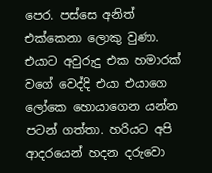පෙර. පස්සෙ අනිත් එක්කෙනා ලොකු වුණා. එයාට අවුරුදු එක හමාරක් වගේ වෙද්දි එයා එයාගෙ ලෝකෙ හොයාගෙන යන්න පටන් ගත්තා. හරියට අපි ආදරයෙන් හදන දරුවො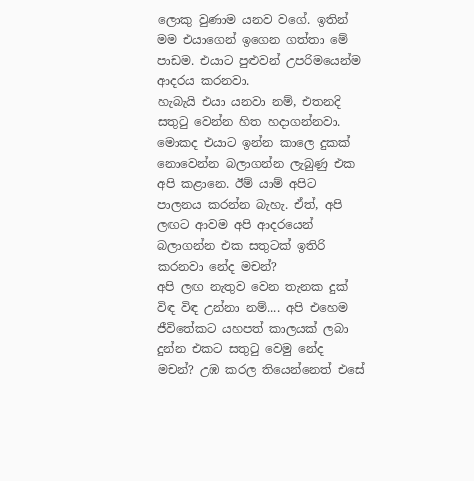ලොකු වුණාම යනව වගේ. ඉතින් මම එයාගෙන් ඉගෙන ගත්තා මේ පාඩම. එයාට පුළුවන් උපරිමයෙන්ම ආදරය කරනවා.
හැබැයි එයා යනවා නම්, එතනදි සතුටු වෙන්න හිත හදාගන්නවා. මොකද එයාට ඉන්න කාලෙ දුකක් නොවෙන්න බලාගන්න ලැබුණු එක අපි කළානෙ. ඊම් යාම් අපිට පාලනය කරන්න බැහැ. ඒත්, අපි ලඟට ආවම අපි ආදරයෙන් බලාගන්න එක සතුටක් ඉතිරි කරනවා නේද මචන්?
අපි ලඟ නැතුව වෙන තැනක දුක් විඳ විඳ උන්නා නම්.... අපි එහෙම ජීවිතේකට යහපත් කාලයක් ලබා දුන්න එකට සතුටු වෙමු නේද මචන්? උඹ කරල තියෙන්නෙත් එසේ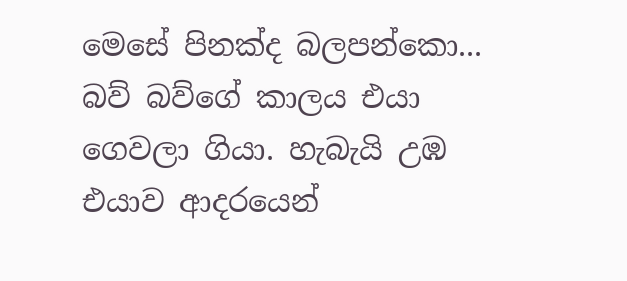මෙසේ පිනක්ද බලපන්කො...
බව් බව්ගේ කාලය එයා ගෙවලා ගියා. හැබැයි උඹ එයාව ආදරයෙන්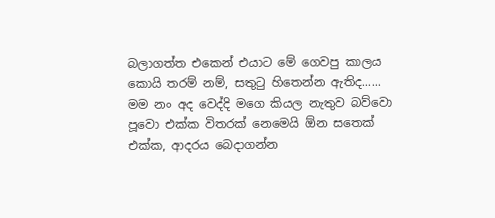බලාගත්ත එකෙන් එයාට මේ ගෙවපු කාලය කොයි තරම් නම්, සතුටු හිතෙන්න ඇතිද......
මම නං අද වෙද්දි මගෙ කියල නැතුව බව්වො පූවො එක්ක විතරක් නෙමෙයි ඕන සතෙක් එක්ක, ආදරය බෙදාගන්න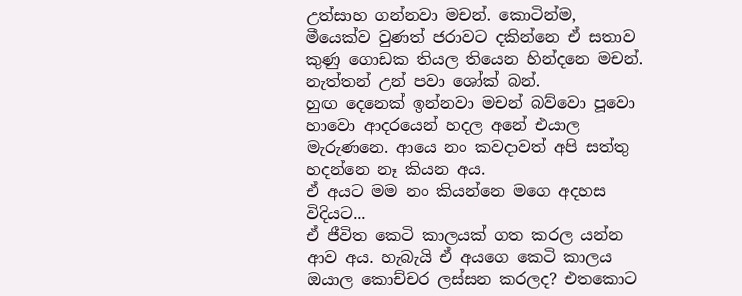උත්සාහ ගන්නවා මචන්. කොටින්ම, මීයෙක්ව වුණත් ජරාවට දකින්නෙ ඒ සතාව කුණු ගොඩක තියල තියෙන හින්දනෙ මචන්. නැත්තන් උන් පවා ශෝක් බන්.
හුඟ දෙනෙක් ඉන්නවා මචන් බව්වො පූවො හාවො ආදරයෙන් හදල අනේ එයාල මැරුණනෙ. ආයෙ නං කවදාවත් අපි සත්තු හදන්නෙ නෑ කියන අය.
ඒ අයට මම නං කියන්නෙ මගෙ අදහස විදියට...
ඒ ජීවිත කෙටි කාලයක් ගත කරල යන්න ආව අය. හැබැයි ඒ අයගෙ කෙටි කාලය ඔයාල කොච්චර ලස්සන කරලද? එතකොට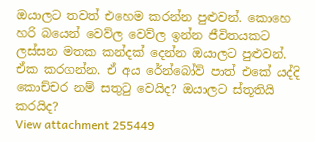ඔයාලට තවත් එහෙම කරන්න පුළුවන්. කොහෙ හරි බයෙන් වෙව්ල වෙව්ල ඉන්න ජීවිතයකට ලස්සන මතක කන්දක් දෙන්න ඔයාලට පුළුවන්. ඒක කරගන්න. ඒ අය රේන්බෝව් පාත් එකේ යද්දි කොච්චර නම් සතුටු වෙයිද? ඔයාලට ස්තූතියි කරයිද?
View attachment 255449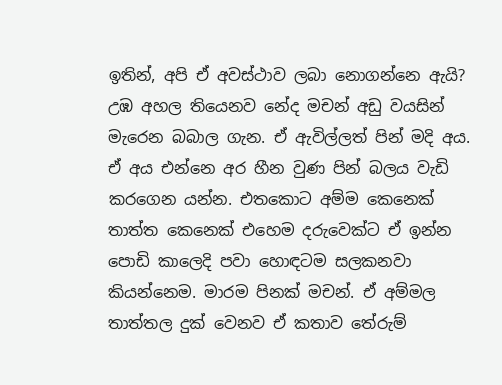ඉතින්, අපි ඒ අවස්ථාව ලබා නොගන්නෙ ඇයි?
උඹ අහල තියෙනව නේද මචන් අඩු වයසින් මැරෙන බබාල ගැන. ඒ ඇවිල්ලත් පින් මදි අය. ඒ අය එන්නෙ අර හීන වුණ පින් බලය වැඩි කරගෙන යන්න. එතකොට අම්ම කෙනෙක් තාත්ත කෙනෙක් එහෙම දරුවෙක්ට ඒ ඉන්න පොඩි කාලෙදි පවා හොඳටම සලකනවා කියන්නෙම. මාරම පිනක් මචන්. ඒ අම්මල තාත්තල දුක් වෙනව ඒ කතාව තේරුම්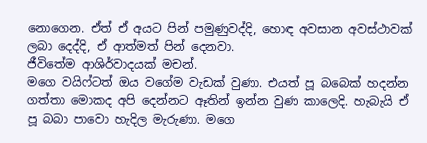නොගෙන. ඒත් ඒ අයට පින් පමුණුවද්දි, හොඳ අවසාන අවස්ථාවක් ලබා දෙද්දි, ඒ ආත්මත් පින් දෙනවා.
ජීවිතේම ආශිර්වාදයක් මචන්.
මගෙ වයිෆ්ටත් ඔය වගේම වැඩක් වුණා. එයත් පූ බබෙක් හදන්න ගත්තා මොකද අපි දෙන්නට ඈතින් ඉන්න වුණ කාලෙදි. හැබැයි ඒ පූ බබා පාවො හැදිල මැරුණා. මගෙ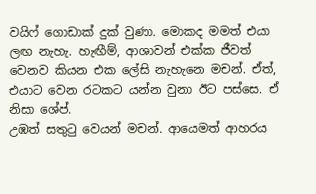වයිෆ් ගොඩාක් දුක් වුණා. මොකද මමත් එයා ලඟ නැහැ. හැඟීම්, ආශාවන් එක්ක ජීවත් වෙනව කියන එක ලේසි නැහැනෙ මචන්. ඒත්, එයාට වෙන රටකට යන්න වුනා ඊට පස්සෙ. ඒ නිසා ශේප්.
උඹත් සතුටු වෙයන් මචන්. ආයෙමත් ආහරය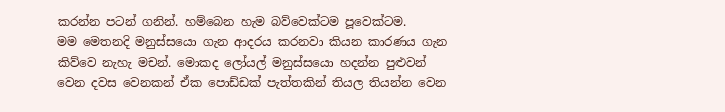කරන්න පටන් ගනින්. හම්බෙන හැම බව්වෙක්ටම පූවෙක්ටම.
මම මෙතනදි මනුස්සයො ගැන ආදරය කරනවා කියන කාරණය ගැන කිව්වෙ නැහැ මචන්. මොකද ලෝයල් මනුස්සයො හදන්න පුළුවන් වෙන දවස වෙනකන් ඒක පොඩ්ඩක් පැත්තකින් තියල තියන්න වෙන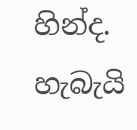හින්ද. හැබැයි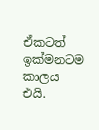ඒකටත් ඉක්මනටම කාලය එයි.